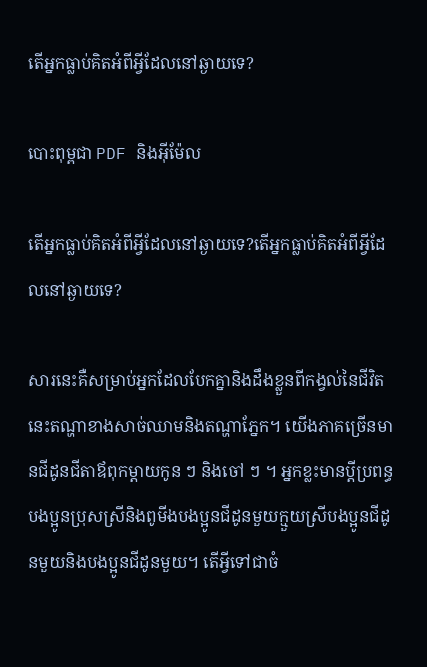តើអ្នកធ្លាប់គិតអំពីអ្វីដែលនៅឆ្ងាយទេ?

បោះពុម្ពជា PDF និងអ៊ីម៉ែល

តើអ្នកធ្លាប់គិតអំពីអ្វីដែលនៅឆ្ងាយទេ?តើអ្នកធ្លាប់គិតអំពីអ្វីដែលនៅឆ្ងាយទេ?

សារនេះគឺសម្រាប់អ្នកដែលបែកគ្នានិងដឹងខ្លួនពីកង្វល់នៃជីវិតនេះតណ្ហាខាងសាច់ឈាមនិងតណ្ហាភ្នែក។ យើងភាគច្រើនមានជីដូនជីតាឪពុកម្តាយកូន ៗ និងចៅ ៗ ។ អ្នកខ្លះមានប្តីប្រពន្ធបងប្អូនប្រុសស្រីនិងពូមីងបងប្អូនជីដូនមួយក្មួយស្រីបងប្អូនជីដូនមួយនិងបងប្អូនជីដូនមួយ។ តើអ្វីទៅជាចំ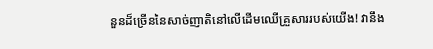នួនដ៏ច្រើននៃសាច់ញាតិនៅលើដើមឈើគ្រួសាររបស់យើង! វានឹង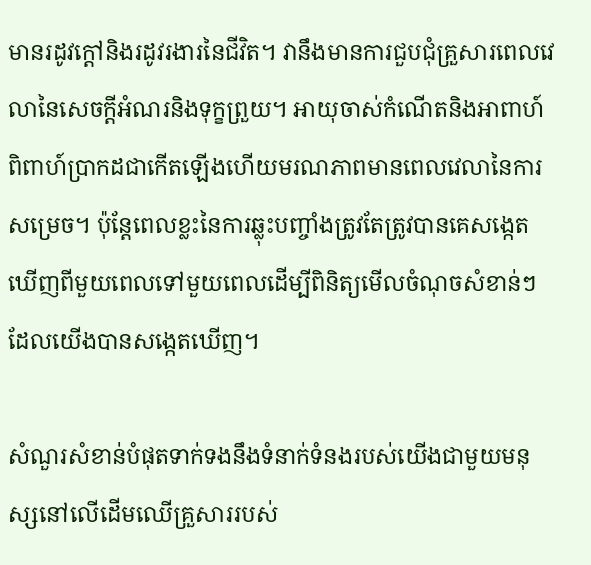មានរដូវក្តៅនិងរដូវរងារនៃជីវិត។ វានឹងមានការជួបជុំគ្រួសារពេលវេលានៃសេចក្តីអំណរនិងទុក្ខព្រួយ។ អាយុចាស់កំណើតនិងអាពាហ៍ពិពាហ៍ប្រាកដជាកើតឡើងហើយមរណភាពមានពេលវេលានៃការសម្រេច។ ប៉ុន្តែពេលខ្លះនៃការឆ្លុះបញ្ចាំងត្រូវតែត្រូវបានគេសង្កេតឃើញពីមួយពេលទៅមួយពេលដើម្បីពិនិត្យមើលចំណុចសំខាន់ៗដែលយើងបានសង្កេតឃើញ។

សំណួរសំខាន់បំផុតទាក់ទងនឹងទំនាក់ទំនងរបស់យើងជាមួយមនុស្សនៅលើដើមឈើគ្រួសាររបស់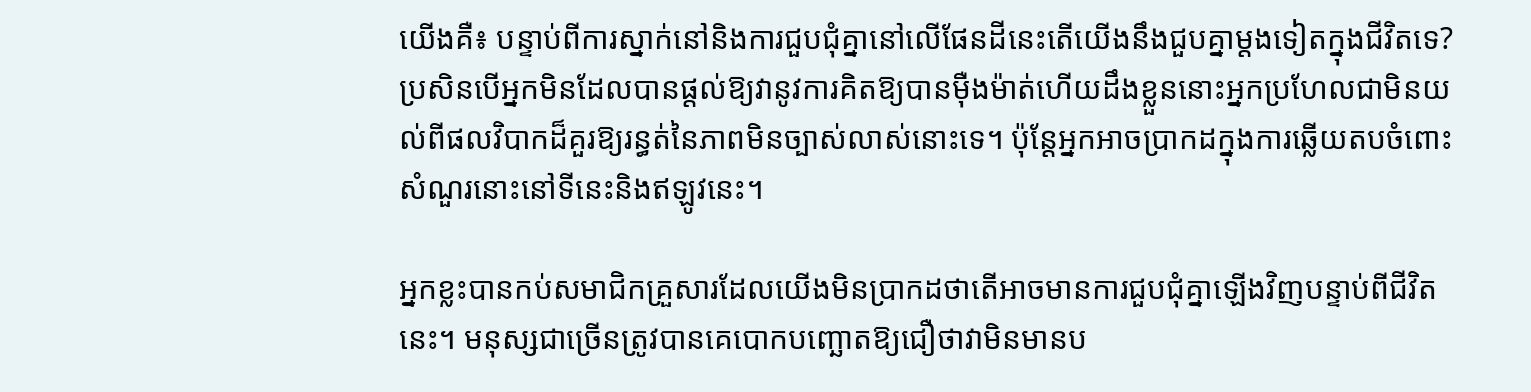យើងគឺ៖ បន្ទាប់ពីការស្នាក់នៅនិងការជួបជុំគ្នានៅលើផែនដីនេះតើយើងនឹងជួបគ្នាម្តងទៀតក្នុងជីវិតទេ? ប្រសិនបើអ្នកមិនដែលបានផ្តល់ឱ្យវានូវការគិតឱ្យបានម៉ឺងម៉ាត់ហើយដឹងខ្លួននោះអ្នកប្រហែលជាមិនយល់ពីផលវិបាកដ៏គួរឱ្យរន្ធត់នៃភាពមិនច្បាស់លាស់នោះទេ។ ប៉ុន្ដែអ្នកអាចប្រាកដក្នុងការឆ្លើយតបចំពោះសំណួរនោះនៅទីនេះនិងឥឡូវនេះ។

អ្នកខ្លះបានកប់សមាជិកគ្រួសារដែលយើងមិនប្រាកដថាតើអាចមានការជួបជុំគ្នាឡើងវិញបន្ទាប់ពីជីវិតនេះ។ មនុស្សជាច្រើនត្រូវបានគេបោកបញ្ឆោតឱ្យជឿថាវាមិនមានប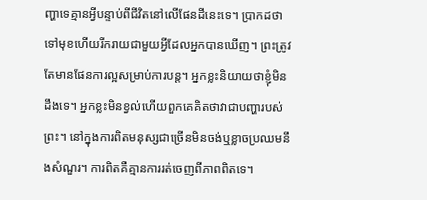ញ្ហាទេគ្មានអ្វីបន្ទាប់ពីជីវិតនៅលើផែនដីនេះទេ។ ប្រាកដថាទៅមុខហើយរីករាយជាមួយអ្វីដែលអ្នកបានឃើញ។ ព្រះត្រូវតែមានផែនការល្អសម្រាប់ការបន្ត។ អ្នកខ្លះនិយាយថាខ្ញុំមិនដឹងទេ។ អ្នកខ្លះមិនខ្វល់ហើយពួកគេគិតថាវាជាបញ្ហារបស់ព្រះ។ នៅក្នុងការពិតមនុស្សជាច្រើនមិនចង់ឬខ្លាចប្រឈមនឹងសំណួរ។ ការពិតគឺគ្មានការរត់ចេញពីភាពពិតទេ។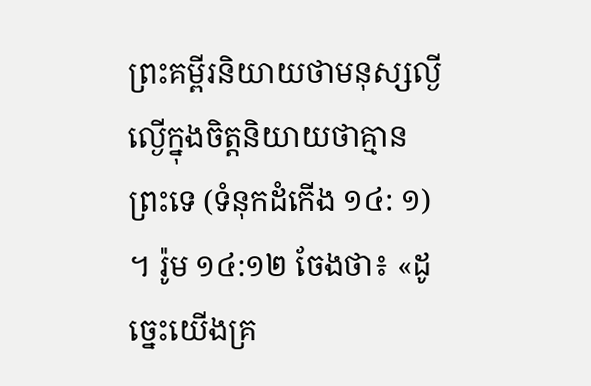ព្រះគម្ពីរនិយាយថាមនុស្សល្ងីល្ងើក្នុងចិត្តនិយាយថាគ្មានព្រះទេ (ទំនុកដំកើង ១៤: ១) ។ រ៉ូម ១៤:១២ ចែងថា៖ «ដូច្នេះយើងគ្រ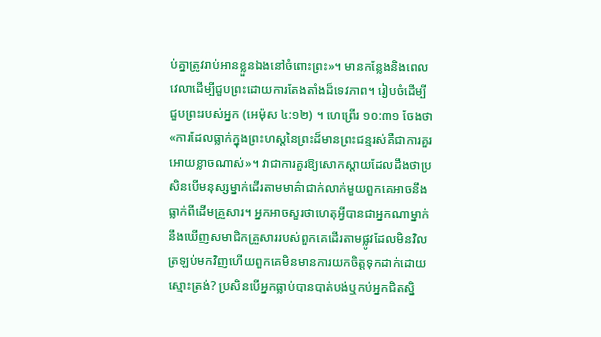ប់គ្នាត្រូវរាប់អានខ្លួនឯងនៅចំពោះព្រះ»។ មានកន្លែងនិងពេលវេលាដើម្បីជួបព្រះដោយការតែងតាំងដ៏ទេវភាព។ រៀបចំដើម្បីជួបព្រះរបស់អ្នក (អេម៉ុស ៤:១២) ។ ហេព្រើរ ១០:៣១ ចែងថា«ការដែលធ្លាក់ក្នុងព្រះហស្ដនៃព្រះដ៏មានព្រះជន្មរស់គឺជាការគួរអោយខ្លាចណាស់»។ វាជាការគួរឱ្យសោកស្តាយដែលដឹងថាប្រសិនបើមនុស្សម្នាក់ដើរតាមមាគ៌ាជាក់លាក់មួយពួកគេអាចនឹងធ្លាក់ពីដើមគ្រួសារ។ អ្នកអាចសួរថាហេតុអ្វីបានជាអ្នកណាម្នាក់នឹងឃើញសមាជិកគ្រួសាររបស់ពួកគេដើរតាមផ្លូវដែលមិនវិលត្រឡប់មកវិញហើយពួកគេមិនមានការយកចិត្តទុកដាក់ដោយស្មោះត្រង់? ប្រសិនបើអ្នកធ្លាប់បានបាត់បង់ឬកប់អ្នកជិតស្និ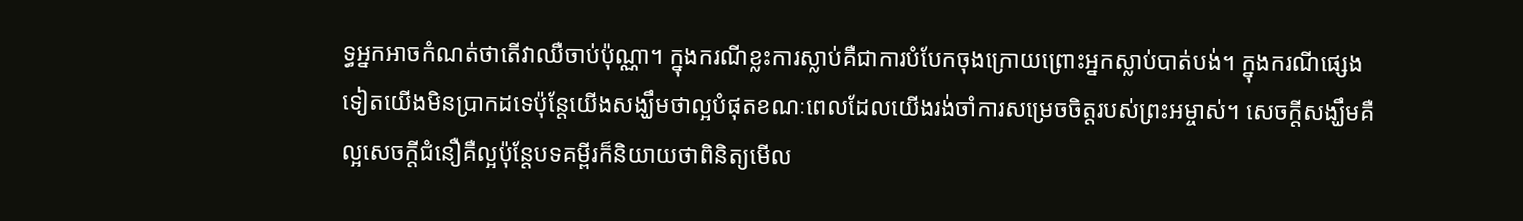ទ្ធអ្នកអាចកំណត់ថាតើវាឈឺចាប់ប៉ុណ្ណា។ ក្នុងករណីខ្លះការស្លាប់គឺជាការបំបែកចុងក្រោយព្រោះអ្នកស្លាប់បាត់បង់។ ក្នុងករណីផ្សេងទៀតយើងមិនប្រាកដទេប៉ុន្តែយើងសង្ឃឹមថាល្អបំផុតខណៈពេលដែលយើងរង់ចាំការសម្រេចចិត្តរបស់ព្រះអម្ចាស់។ សេចក្តីសង្ឃឹមគឺល្អសេចក្តីជំនឿគឺល្អប៉ុន្តែបទគម្ពីរក៏និយាយថាពិនិត្យមើល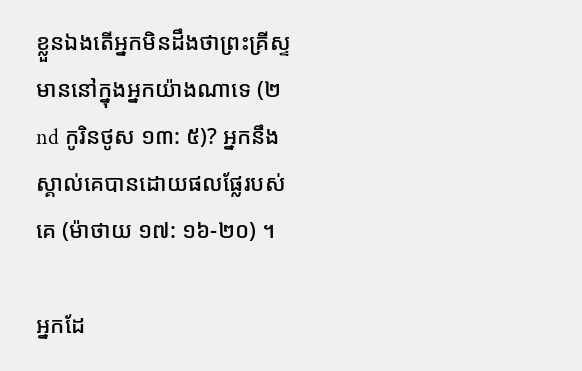ខ្លួនឯងតើអ្នកមិនដឹងថាព្រះគ្រីស្ទមាននៅក្នុងអ្នកយ៉ាងណាទេ (២nd កូរិនថូស ១៣: ៥)? អ្នកនឹងស្គាល់គេបានដោយផលផ្លែរបស់គេ (ម៉ាថាយ ១៧: ១៦-២០) ។

អ្នកដែ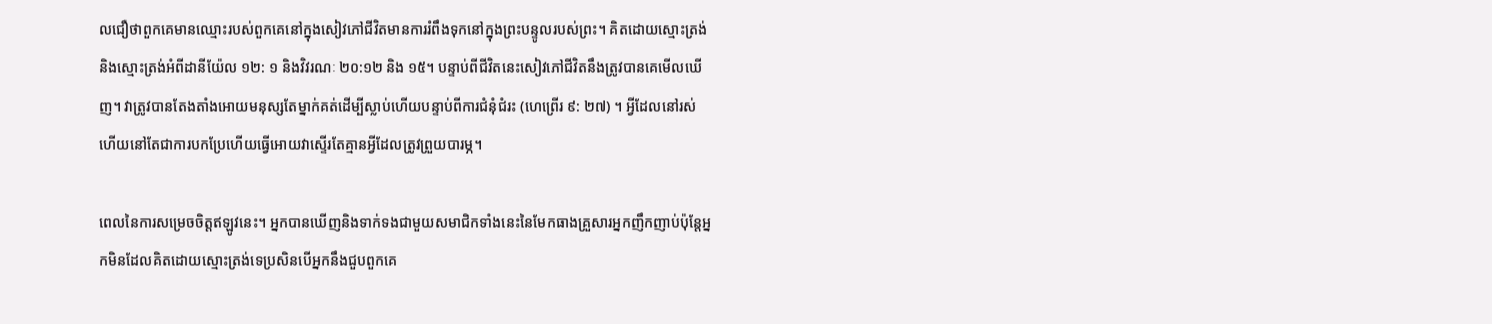លជឿថាពួកគេមានឈ្មោះរបស់ពួកគេនៅក្នុងសៀវភៅជីវិតមានការរំពឹងទុកនៅក្នុងព្រះបន្ទូលរបស់ព្រះ។ គិតដោយស្មោះត្រង់និងស្មោះត្រង់អំពីដានីយ៉ែល ១២: ១ និងវិវរណៈ ២០:១២ និង ១៥។ បន្ទាប់ពីជីវិតនេះសៀវភៅជីវិតនឹងត្រូវបានគេមើលឃើញ។ វាត្រូវបានតែងតាំងអោយមនុស្សតែម្នាក់គត់ដើម្បីស្លាប់ហើយបន្ទាប់ពីការជំនុំជំរះ (ហេព្រើរ ៩: ២៧) ។ អ្វីដែលនៅរស់ហើយនៅតែជាការបកប្រែហើយធ្វើអោយវាស្ទើរតែគ្មានអ្វីដែលត្រូវព្រួយបារម្ភ។

ពេលនៃការសម្រេចចិត្តឥឡូវនេះ។ អ្នកបានឃើញនិងទាក់ទងជាមួយសមាជិកទាំងនេះនៃមែកធាងគ្រួសារអ្នកញឹកញាប់ប៉ុន្តែអ្នកមិនដែលគិតដោយស្មោះត្រង់ទេប្រសិនបើអ្នកនឹងជួបពួកគេ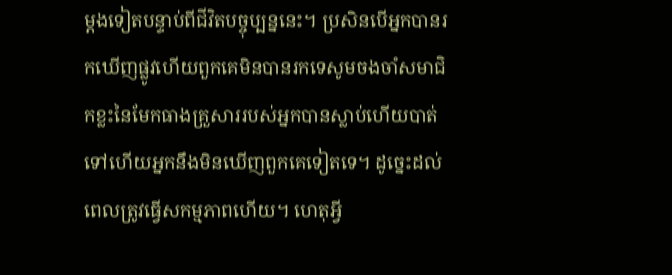ម្តងទៀតបន្ទាប់ពីជីវិតបច្ចុប្បន្ននេះ។ ប្រសិនបើអ្នកបានរកឃើញផ្លូវហើយពួកគេមិនបានរកទេសូមចងចាំសមាជិកខ្លះនៃមែកធាងគ្រួសាររបស់អ្នកបានស្លាប់ហើយបាត់ទៅហើយអ្នកនឹងមិនឃើញពួកគេទៀតទេ។ ដូច្នេះដល់ពេលត្រូវធ្វើសកម្មភាពហើយ។ ហេតុអ្វី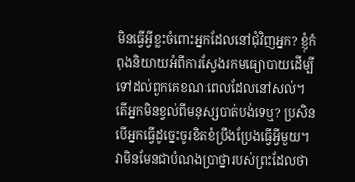មិនធ្វើអ្វីខ្លះចំពោះអ្នកដែលនៅជុំវិញអ្នក? ខ្ញុំកំពុងនិយាយអំពីការស្វែងរកមធ្យោបាយដើម្បីទៅដល់ពួកគេខណៈពេលដែលនៅសល់។ តើអ្នកមិនខ្វល់ពីមនុស្សបាត់បង់ទេឬ? ប្រសិនបើអ្នកធ្វើដូច្នេះចូរខិតខំប្រឹងប្រែងធ្វើអ្វីមួយ។ វាមិនមែនជាបំណងប្រាថ្នារបស់ព្រះដែលថា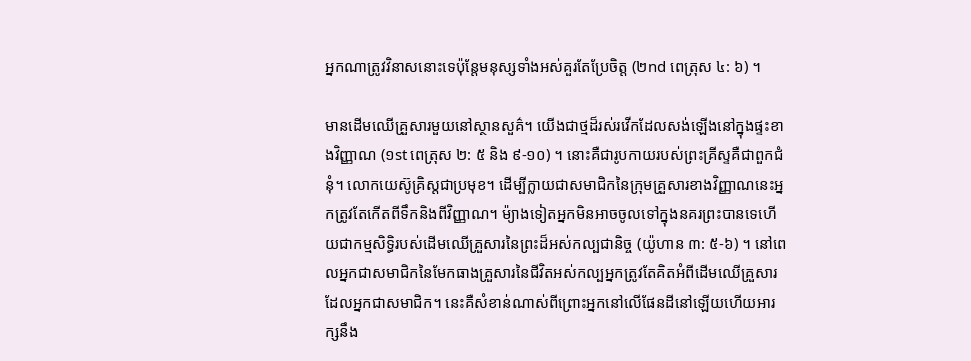អ្នកណាត្រូវវិនាសនោះទេប៉ុន្តែមនុស្សទាំងអស់គួរតែប្រែចិត្ត (២nd ពេត្រុស ៤: ៦) ។

មានដើមឈើគ្រួសារមួយនៅស្ថានសួគ៌។ យើងជាថ្មដ៏រស់រវើកដែលសង់ឡើងនៅក្នុងផ្ទះខាងវិញ្ញាណ (១st ពេត្រុស ២: ៥ និង ៩-១០) ។ នោះគឺជារូបកាយរបស់ព្រះគ្រីស្ទគឺជាពួកជំនុំ។ លោកយេស៊ូគ្រិស្ដជាប្រមុខ។ ដើម្បីក្លាយជាសមាជិកនៃក្រុមគ្រួសារខាងវិញ្ញាណនេះអ្នកត្រូវតែកើតពីទឹកនិងពីវិញ្ញាណ។ ម៉្យាងទៀតអ្នកមិនអាចចូលទៅក្នុងនគរព្រះបានទេហើយជាកម្មសិទ្ធិរបស់ដើមឈើគ្រួសារនៃព្រះដ៏អស់កល្បជានិច្ច (យ៉ូហាន ៣: ៥-៦) ។ នៅពេលអ្នកជាសមាជិកនៃមែកធាងគ្រួសារនៃជីវិតអស់កល្បអ្នកត្រូវតែគិតអំពីដើមឈើគ្រួសារដែលអ្នកជាសមាជិក។ នេះគឺសំខាន់ណាស់ពីព្រោះអ្នកនៅលើផែនដីនៅឡើយហើយអារក្សនឹង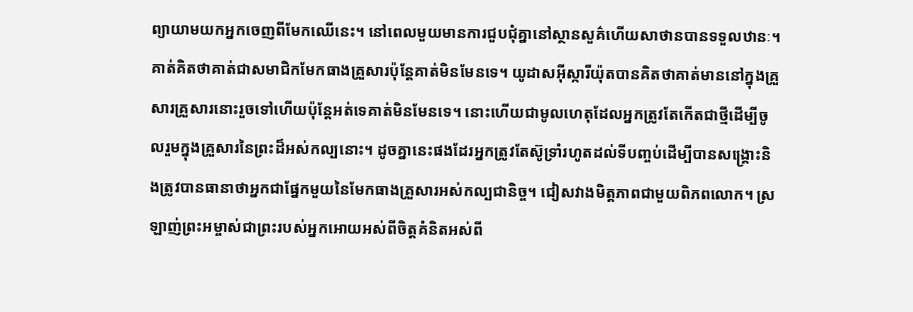ព្យាយាមយកអ្នកចេញពីមែកឈើនេះ។ នៅពេលមួយមានការជួបជុំគ្នានៅស្ថានសួគ៌ហើយសាថានបានទទួលឋានៈ។ គាត់គិតថាគាត់ជាសមាជិកមែកធាងគ្រួសារប៉ុន្តែគាត់មិនមែនទេ។ យូដាសអ៊ីស្ការីយ៉ុតបានគិតថាគាត់មាននៅក្នុងគ្រួសារគ្រួសារនោះរួចទៅហើយប៉ុន្តែអត់ទេគាត់មិនមែនទេ។ នោះហើយជាមូលហេតុដែលអ្នកត្រូវតែកើតជាថ្មីដើម្បីចូលរួមក្នុងគ្រួសារនៃព្រះដ៏អស់កល្បនោះ។ ដូចគ្នានេះផងដែរអ្នកត្រូវតែស៊ូទ្រាំរហូតដល់ទីបញ្ចប់ដើម្បីបានសង្រ្គោះនិងត្រូវបានធានាថាអ្នកជាផ្នែកមួយនៃមែកធាងគ្រួសារអស់កល្បជានិច្ច។ ជៀសវាងមិត្តភាពជាមួយពិភពលោក។ ស្រឡាញ់ព្រះអម្ចាស់ជាព្រះរបស់អ្នកអោយអស់ពីចិត្តគំនិតអស់ពី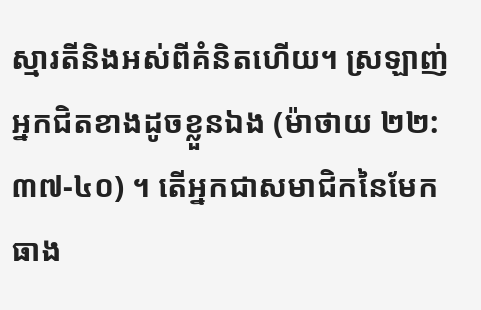ស្មារតីនិងអស់ពីគំនិតហើយ។ ស្រឡាញ់អ្នកជិតខាងដូចខ្លួនឯង (ម៉ាថាយ ២២: ៣៧-៤០) ។ តើអ្នកជាសមាជិកនៃមែកធាង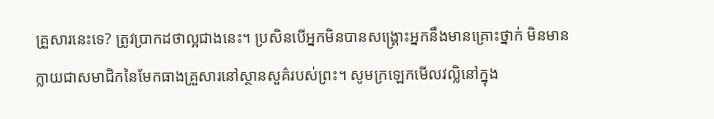គ្រួសារនេះទេ? ត្រូវប្រាកដថាល្អជាងនេះ។ ប្រសិនបើអ្នកមិនបានសង្រ្គោះអ្នកនឹងមានគ្រោះថ្នាក់ មិនមាន ក្លាយជាសមាជិកនៃមែកធាងគ្រួសារនៅស្ថានសួគ៌របស់ព្រះ។ សូមក្រឡេកមើលវល្លិនៅក្នុង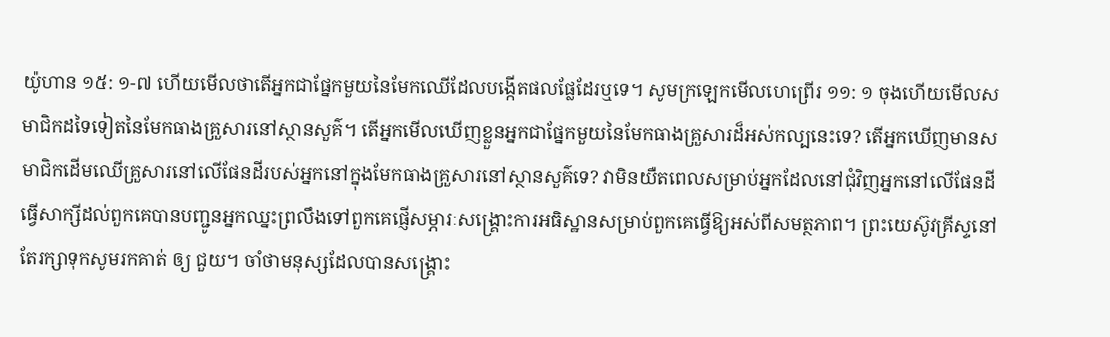យ៉ូហាន ១៥: ១-៧ ហើយមើលថាតើអ្នកជាផ្នែកមួយនៃមែកឈើដែលបង្កើតផលផ្លែដែរឬទេ។ សូមក្រឡេកមើលហេព្រើរ ១១: ១ ចុងហើយមើលសមាជិកដទៃទៀតនៃមែកធាងគ្រួសារនៅស្ថានសួគ៌។ តើអ្នកមើលឃើញខ្លួនអ្នកជាផ្នែកមួយនៃមែកធាងគ្រួសារដ៏អស់កល្បនេះទេ? តើអ្នកឃើញមានសមាជិកដើមឈើគ្រួសារនៅលើផែនដីរបស់អ្នកនៅក្នុងមែកធាងគ្រួសារនៅស្ថានសួគ៌ទេ? វាមិនយឺតពេលសម្រាប់អ្នកដែលនៅជុំវិញអ្នកនៅលើផែនដីធ្វើសាក្សីដល់ពួកគេបានបញ្ជូនអ្នកឈ្នះព្រលឹងទៅពួកគេផ្ញើសម្ភារៈសង្រ្គោះការអធិស្ឋានសម្រាប់ពួកគេធ្វើឱ្យអស់ពីសមត្ថភាព។ ព្រះយេស៊ូវគ្រីស្ទនៅតែរក្សាទុកសូមរកគាត់ ឲ្យ ជួយ។ ចាំថាមនុស្សដែលបានសង្រ្គោះ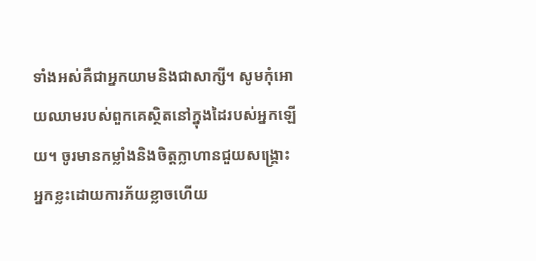ទាំងអស់គឺជាអ្នកយាមនិងជាសាក្សី។ សូមកុំអោយឈាមរបស់ពួកគេស្ថិតនៅក្នុងដៃរបស់អ្នកឡើយ។ ចូរមានកម្លាំងនិងចិត្តក្លាហានជួយសង្គ្រោះអ្នកខ្លះដោយការភ័យខ្លាចហើយ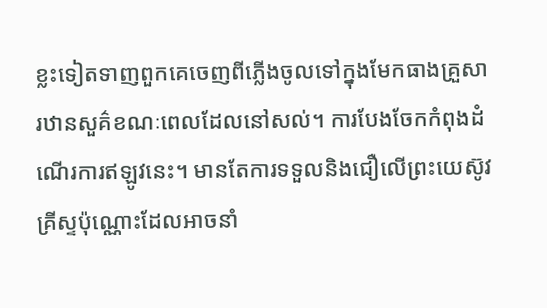ខ្លះទៀតទាញពួកគេចេញពីភ្លើងចូលទៅក្នុងមែកធាងគ្រួសារឋានសួគ៌ខណៈពេលដែលនៅសល់។ ការបែងចែកកំពុងដំណើរការឥឡូវនេះ។ មានតែការទទួលនិងជឿលើព្រះយេស៊ូវគ្រីស្ទប៉ុណ្ណោះដែលអាចនាំ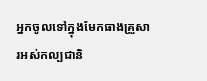អ្នកចូលទៅក្នុងមែកធាងគ្រួសារអស់កល្បជានិ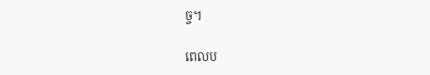ច្ច។

ពេលប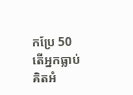កប្រែ 50
តើអ្នកធ្លាប់គិតអំ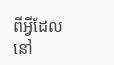ពីអ្វីដែលនៅ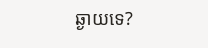ឆ្ងាយទេ?